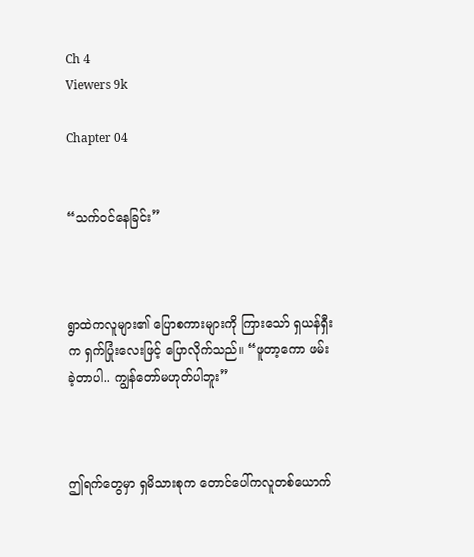Ch 4
Viewers 9k

Chapter 04


“သက်ဝင်နေခြင်း”



ရွာထဲကလူများ၏ ပြောစကားများကို ကြားသော် ရှယန်ရှီးက ရှက်ပြုံးလေးဖြင့် ပြောလိုက်သည်။ “ဖူတာ့ကော ဖမ်းခဲ့တာပါ.. ကျွန်တော်မဟုတ်ပါဘူး”



ဤရက်တွေမှာ ရှမိသားစုက တောင်ပေါ်ကလူတစ်ယောက်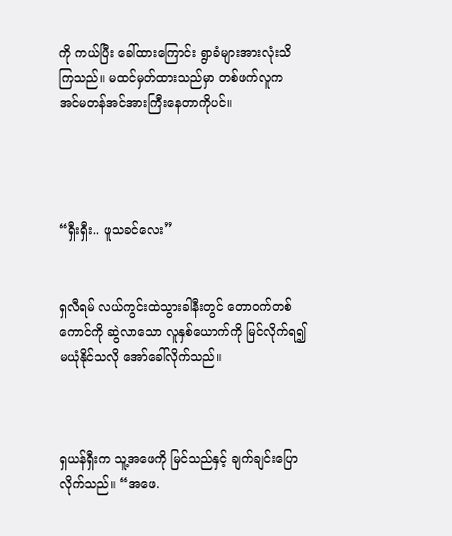ကို ကယ်ပြီး ခေါ်ထားကြောင်း ရွာခံများအားလုံးသိကြသည်။ မထင်မှတ်ထားသည်မှာ တစ်ဖက်လူက အင်မတန်အင်အားကြီးနေတာကိုပင်။




“ရှီးရှီး.. ဖူသခင်လေး”


ရှလီရမ် လယ်ကွင်းထဲသွားခါနီးတွင် တောဝက်တစ်ကောင်ကို ဆွဲလာသော လူနှစ်ယောက်ကို မြင်လိုက်ရ၍ မယုံနိုင်သလို အော်ခေါ်လိုက်သည်။



ရှယန်ရှီးက သူ့အဖေကို မြင်သည်နှင့် ချက်ချင်းပြောလိုက်သည်။ “အဖေ.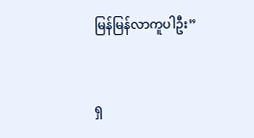မြန်မြန်လာကူပါဦး”



ရှ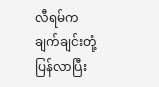လီရမ်က ချက်ချင်းတုံ့ပြန်လာပြီး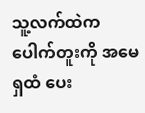သူ့လက်ထဲက ပေါက်တူးကို အမေရှထံ ပေး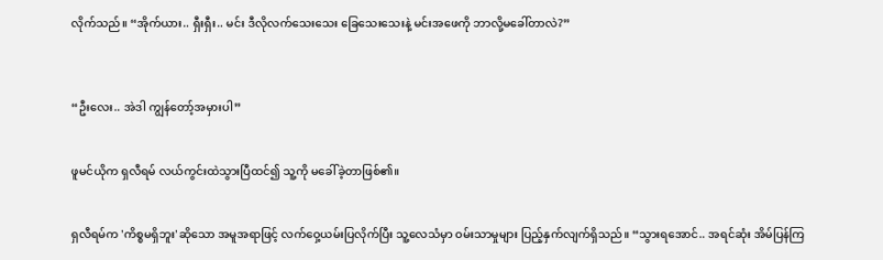လိုက်သည်။ “အိုက်ယား.. ရှီးရှီး.. မင်း ဒီလိုလက်သေးသေး ခြေသေးသေးနဲ့ မင်းအဖေကို ဘာလို့မခေါ်တာလဲ?”



“ဦးလေး.. အဲဒါ ကျွန်တော့်အမှားပါ”


ဖူမင်ယိုက ရှလီရမ် လယ်ကွင်းထဲသွားပြီထင်၍ သူ့ကို မခေါ်ခဲ့တာဖြစ်၏။


ရှလီရမ်က 'ကိစ္စမရှိဘူး'ဆိုသော အမူအရာဖြင့် လက်ဝှေ့ယမ်းပြလိုက်ပြီး သူ့လေသံမှာ ဝမ်းသာမှုများ ပြည့်နှက်လျက်ရှိသည်။ “သွားရအောင်.. အရင်ဆုံး အိမ်ပြန်ကြ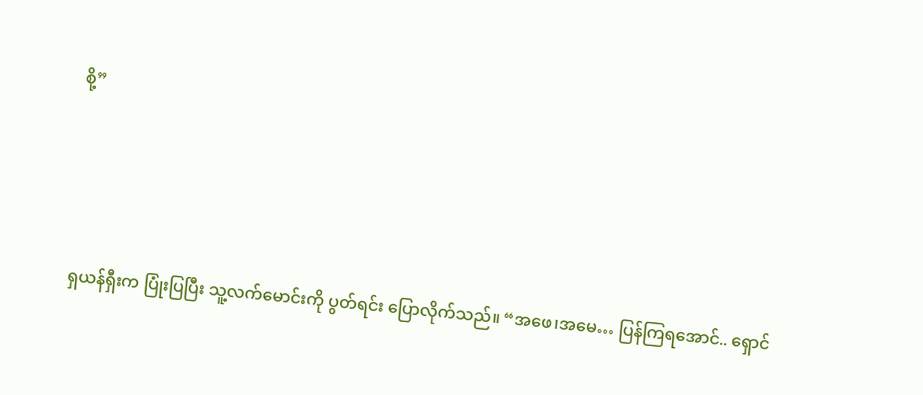စို့”




ရှယန်ရှီးက ပြုံးပြပြီး သူ့လက်မောင်းကို ပွတ်ရင်း ပြောလိုက်သည်။ “အဖေ၊အမေ… ပြန်ကြရအောင်.. ရှောင်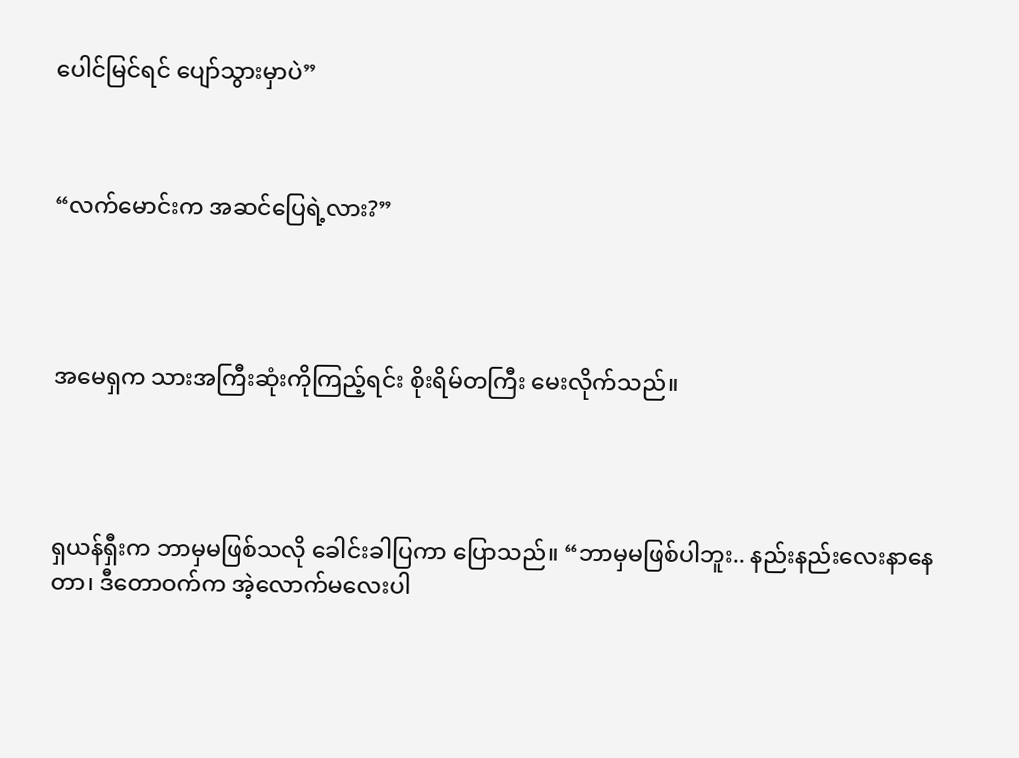ပေါင်မြင်ရင် ပျော်သွားမှာပဲ”



“လက်မောင်းက အဆင်ပြေရဲ့လား?”




အမေရှက သားအကြီးဆုံးကိုကြည့်ရင်း စိုးရိမ်တကြီး မေးလိုက်သည်။




ရှယန်ရှီးက ဘာမှမဖြစ်သလို ခေါင်းခါပြကာ ပြောသည်။ “ဘာမှမဖြစ်ပါဘူး.. နည်းနည်းလေးနာနေတာ၊ ဒီတောဝက်က အဲ့လောက်မလေးပါ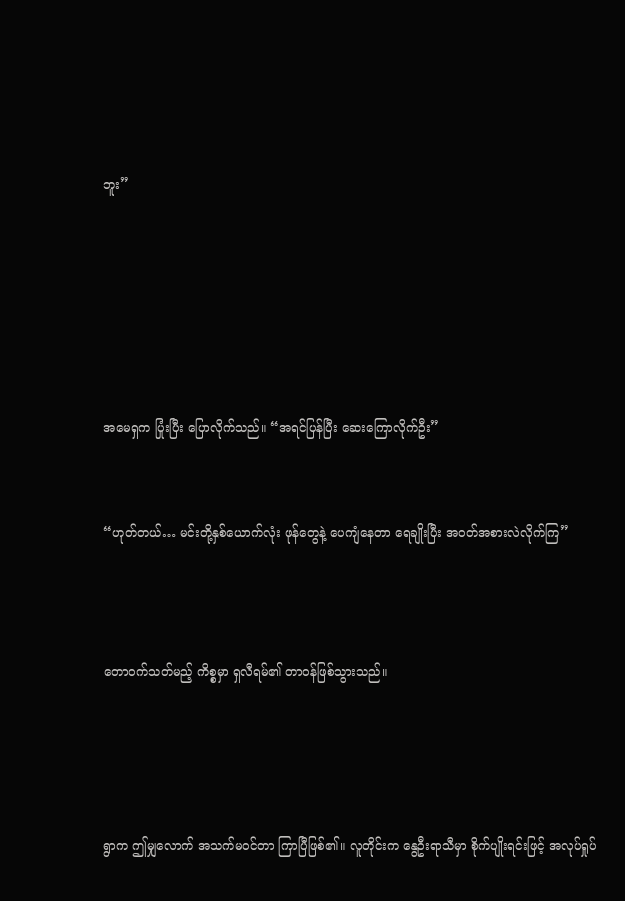ဘူး”






အမေရှက ပြုံးပြီး ပြောလိုက်သည်။ “အရင်ပြန်ပြီး ဆေးကြောလိုက်ဦး”


“ဟုတ်တယ်… မင်းတို့နှစ်ယောက်လုံး ဖုန်တွေနဲ့ ပေကျံနေတာ ရေချိုးပြီး အဝတ်အစားလဲလိုက်ကြ”



တောဝက်သတ်မည့် ကိစ္စမှာ ရှလီရမ်၏ တာဝန်ဖြစ်သွားသည်။




ရွာက ဤမျှလောက် အသက်မဝင်တာ ကြာပြီဖြစ်၏။ လူတိုင်းက နွေဦးရာသီမှာ စိုက်ပျိုးရင်းဖြင့် အလုပ်ရှုပ်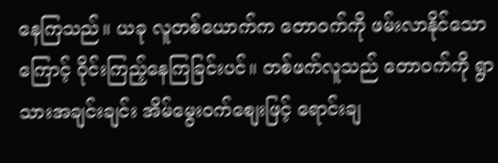နေကြသည်။ ယခု လူတစ်ယောက်က တောဝက်ကို ဖမ်းလာနိုင်သောကြောင့် ဝိုင်းကြည့်နေကြခြင်းပင်။ တစ်ဖက်လူသည် တောဝက်ကို ရွာသားအချင်းချင်း အိမ်မွေးဝက်စျေးဖြင့် ရောင်းချ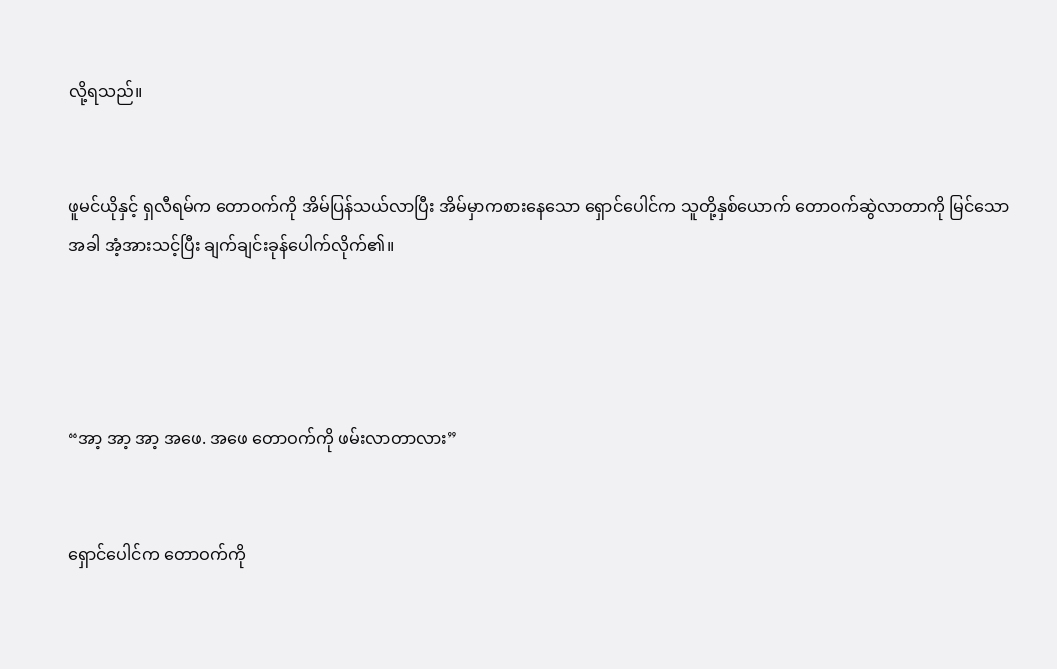လို့ရသည်။


ဖူမင်ယိုနှင့် ရှလီရမ်က တောဝက်ကို အိမ်ပြန်သယ်လာပြီး အိမ်မှာကစားနေသော ရှောင်ပေါင်က သူတို့နှစ်ယောက် တောဝက်ဆွဲလာတာကို မြင်သောအခါ အံ့အားသင့်ပြီး ချက်ချင်းခုန်ပေါက်လိုက်၏။




“အာ့ အာ့ အာ့ အဖေ. အဖေ တောဝက်ကို ဖမ်းလာတာလား”


ရှောင်ပေါင်က တောဝက်ကို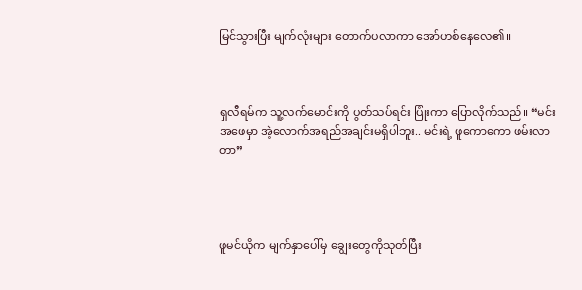မြင်သွားပြီး မျက်လုံးများ တောက်ပလာကာ အော်ဟစ်နေလေ၏။



ရှလီရမ်က သူ့လက်မောင်းကို ပွတ်သပ်ရင်း ပြုံးကာ ပြောလိုက်သည်။ “မင်းအဖေမှာ အဲ့လောက်အရည်အချင်းမရှိပါဘူး.. မင်းရဲ့ ဖူကောကော ဖမ်းလာတာ”




ဖူမင်ယိုက မျက်နှာပေါ်မှ ချွေးတွေကိုသုတ်ပြီး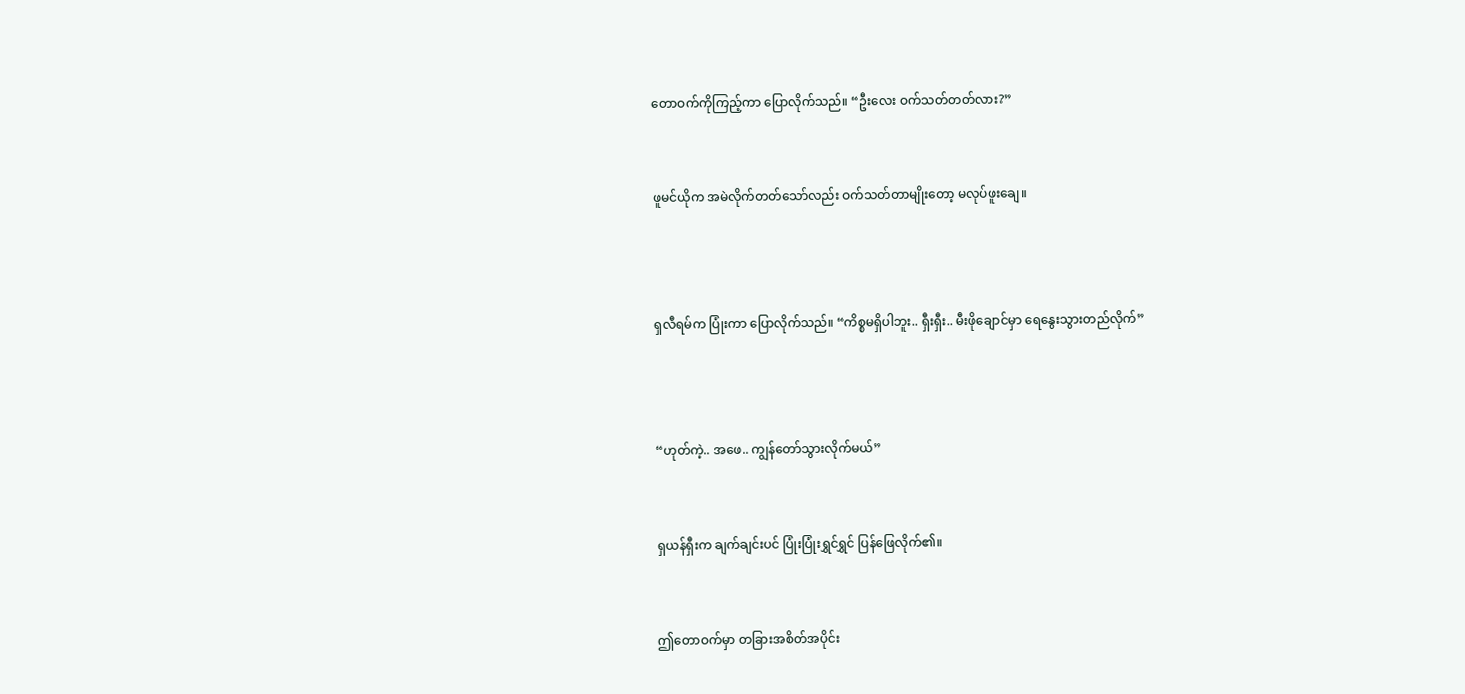တောဝက်ကိုကြည့်ကာ ပြောလိုက်သည်။ “ဦးလေး ဝက်သတ်တတ်လား?”


ဖူမင်ယိုက အမဲလိုက်တတ်သော်လည်း ဝက်သတ်တာမျိုးတော့ မလုပ်ဖူးချေ။



ရှလီရမ်က ပြုံးကာ ပြောလိုက်သည်။ “ကိစ္စမရှိပါဘူး.. ရှီးရှီး.. မီးဖိုချောင်မှာ ရေနွေးသွားတည်လိုက်”



“ဟုတ်ကဲ့.. အဖေ.. ကျွန်တော်သွားလိုက်မယ်”


ရှယန်ရှီးက ချက်ချင်းပင် ပြုံးပြုံးရွှင်ရွှင် ပြန်ဖြေလိုက်၏။


ဤတောဝက်မှာ တခြားအစိတ်အပိုင်း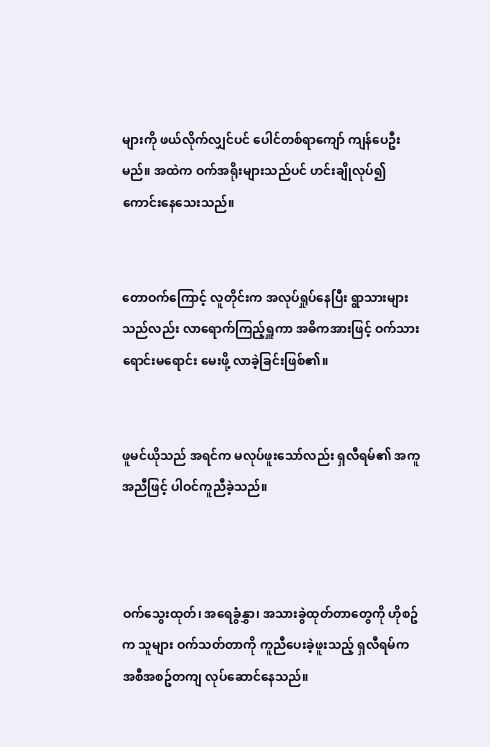များကို ဖယ်လိုက်လျှင်ပင် ပေါင်တစ်ရာကျော် ကျန်ပေဦးမည်။ အထဲက ဝက်အရိုးများသည်ပင် ဟင်းချိုလုပ်၍ ကောင်းနေသေးသည်။


တောဝက်ကြောင့် လူတိုင်းက အလုပ်ရှုပ်နေပြီး ရွာသားများသည်လည်း လာရောက်ကြည့်ရှူကာ အဓိကအားဖြင့် ဝက်သားရောင်းမရောင်း မေးဖို့ လာခဲ့ခြင်းဖြစ်၏။


ဖူမင်ယိုသည် အရင်က မလုပ်ဖူးသော်လည်း ရှလီရမ်၏ အကူအညီဖြင့် ပါဝင်ကူညီခဲ့သည်။



ဝက်သွေးထုတ်၊ အရေခွံနွှာ၊ အသားခွဲထုတ်တာတွေကို ဟိုစဥ်က သူများ ဝက်သတ်တာကို ကူညီပေးခဲ့ဖူးသည့် ရှလီရမ်က အစီအစဥ်တကျ လုပ်ဆောင်နေသည်။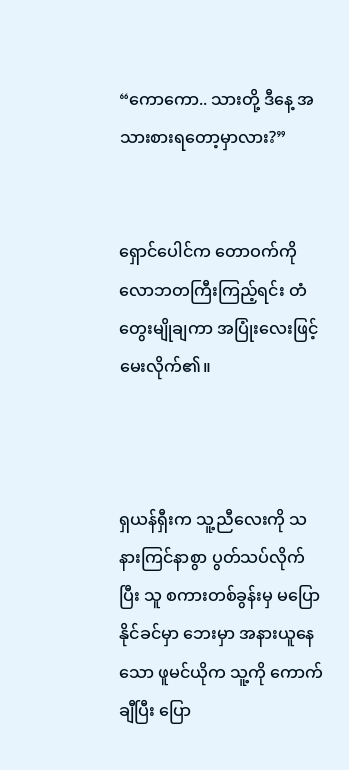“ကောကော.. သားတို့ ဒီနေ့ အသားစားရတော့မှာလား?”


ရှောင်ပေါင်က တောဝက်ကို လောဘတကြီးကြည့်ရင်း တံတွေးမျိုချကာ အပြုံးလေးဖြင့် မေးလိုက်၏။



ရှယန်ရှီးက သူ့ညီလေးကို သနားကြင်နာစွာ ပွတ်သပ်လိုက်ပြီး သူ စကားတစ်ခွန်းမှ မပြောနိုင်ခင်မှာ ဘေးမှာ အနားယူနေသော ဖူမင်ယိုက သူ့ကို ကောက်ချီပြီး ပြော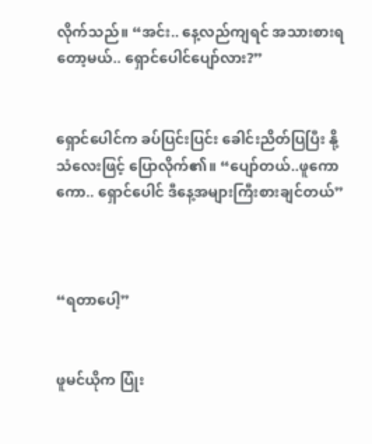လိုက်သည်။ “အင်း.. နေ့လည်ကျရင် အသားစားရတော့မယ်.. ရှောင်ပေါင်ပျော်လား?”


ရှောင်ပေါင်က ခပ်ပြင်းပြင်း ခေါင်းညိတ်ပြပြီး နို့သံလေးဖြင့် ပြောလိုက်၏။ “ပျော်တယ်..ဖူကောကော.. ရှောင်ပေါင် ဒီနေ့အများကြီးစားချင်တယ်”



“ရတာပေါ့”


ဖူမင်ယိုက ပြုံး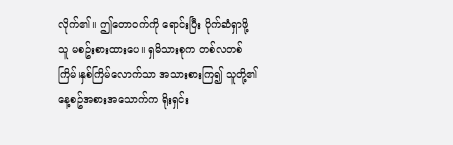လိုက်၏။ ဤတောဝက်ကို ရောင်းပြီး ပိုက်ဆံရှာဖို့ သူ မစဥ်းစားထားပေ။ ရှမိသားစုက တစ်လတစ်ကြိမ်၊နှစ်ကြိမ်လောက်သာ အသားစားကြ၍ သူတို့၏ နေ့စဥ်အစားအသောက်က ရိုးရှင်း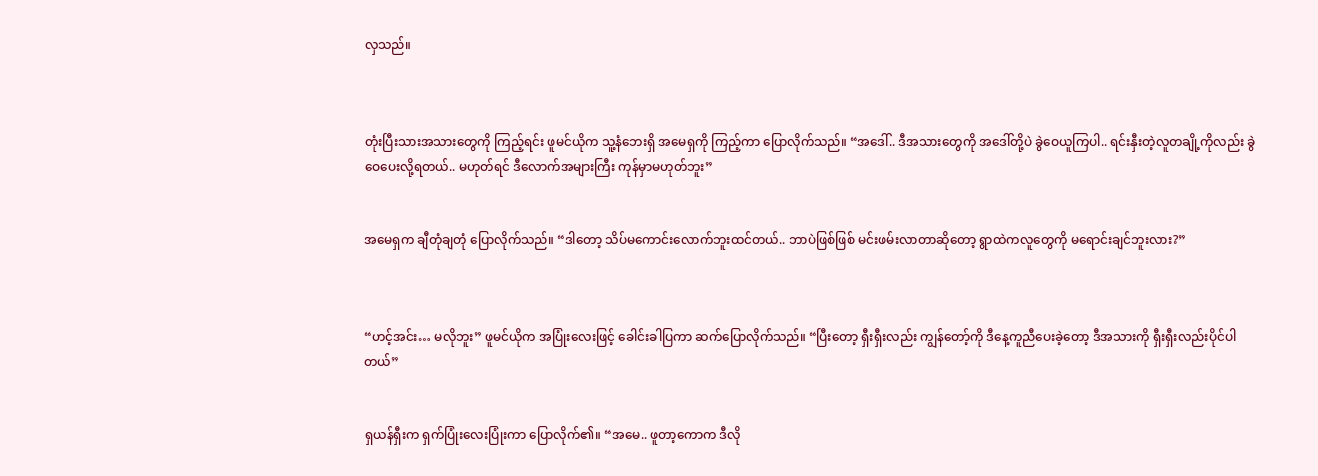လှသည်။



တုံးပြီးသားအသားတွေကို ကြည့်ရင်း ဖူမင်ယိုက သူ့နံဘေးရှိ အမေရှကို ကြည့်ကာ ပြောလိုက်သည်။ “အဒေါ်.. ဒီအသားတွေကို အဒေါ်တို့ပဲ ခွဲဝေယူကြပါ.. ရင်းနှီးတဲ့လူတချို့ကိုလည်း ခွဲဝေပေးလို့ရတယ်.. မဟုတ်ရင် ဒီလောက်အများကြီး ကုန်မှာမဟုတ်ဘူး”


အမေရှက ချီတုံချတုံ ပြောလိုက်သည်။ “ဒါတော့ သိပ်မကောင်းလောက်ဘူးထင်တယ်.. ဘာပဲဖြစ်ဖြစ် မင်းဖမ်းလာတာဆိုတော့ ရွာထဲကလူတွေကို မရောင်းချင်ဘူးလား?”



“ဟင့်အင်း… မလိုဘူး” ဖူမင်ယိုက အပြုံးလေးဖြင့် ခေါင်းခါပြကာ ဆက်ပြောလိုက်သည်။ “ပြီးတော့ ရှီးရှီးလည်း ကျွန်တော့်ကို ဒီနေ့ကူညီပေးခဲ့တော့ ဒီအသားကို ရှီးရှီးလည်းပိုင်ပါတယ်”


ရှယန်ရှီးက ရှက်ပြုံးလေးပြုံးကာ ပြောလိုက်၏။ “အမေ.. ဖူတာ့ကောက ဒီလို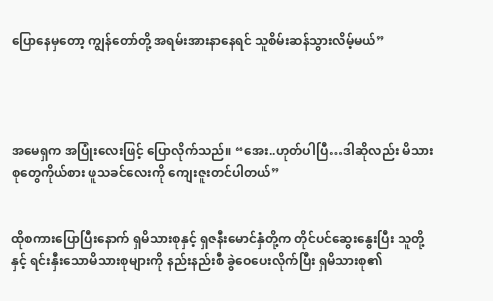ပြောနေမှတော့ ကျွန်တော်တို့ အရမ်းအားနာနေရင် သူစိမ်းဆန်သွားလိမ့်မယ်”




အမေရှက အပြုံးလေးဖြင့် ပြောလိုက်သည်။ “အေး..ဟုတ်ပါပြီ…ဒါဆိုလည်း မိသားစုတွေကိုယ်စား ဖူသခင်လေးကို ကျေးဇူးတင်ပါတယ်”


ထိုစကားပြောပြီးနောက် ရှမိသားစုနှင့် ရှဇနီးမောင်နှံတို့က တိုင်ပင်ဆွေးနွေးပြီး သူတို့နှင့် ရင်းနှီးသောမိသားစုများကို နည်းနည်းစီ ခွဲဝေပေးလိုက်ပြီး ရှမိသားစု၏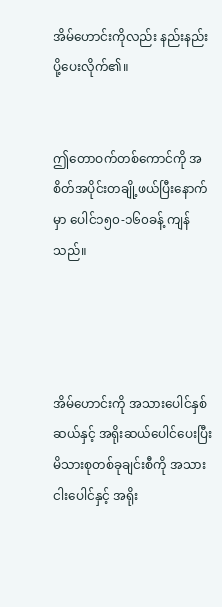အိမ်ဟောင်းကိုလည်း နည်းနည်းပို့ပေးလိုက်၏။


ဤတောဝက်တစ်ကောင်ကို အစိတ်အပိုင်းတချို့ဖယ်ပြီးနောက်မှာ ပေါင်၁၅၀-၁၆၀ခန့် ကျန်သည်။




အိမ်ဟောင်းကို အသားပေါင်နှစ်ဆယ်နှင့် အရိုးဆယ်ပေါင်ပေးပြီး မိသားစုတစ်ခုချင်းစီကို အသားငါးပေါင်နှင့် အရိုး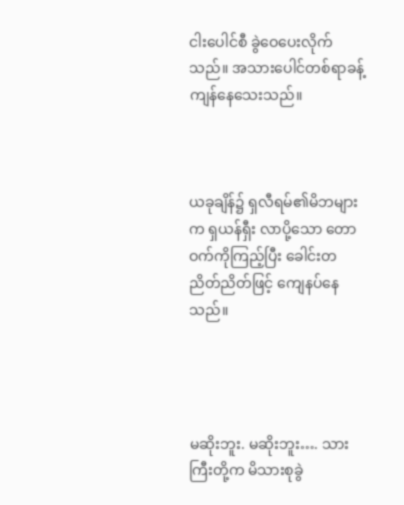ငါးပေါင်စီ ခွဲဝေပေးလိုက်သည်။ အသားပေါင်တစ်ရာခန့် ကျန်နေသေးသည်။



ယခုချိန်၌ ရှလီရမ်၏မိဘများက ရှယန်ရှီး လာပို့သော တောဝက်ကိုကြည့်ပြီး ခေါင်းတညိတ်ညိတ်ဖြင့် ကျေနပ်နေသည်။




မဆိုးဘူး. မဆိုးဘူး…. သားကြီးတို့က မိသားစုခွဲ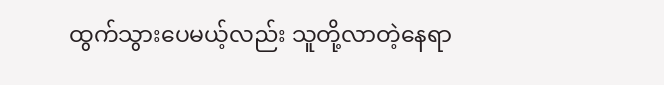ထွက်သွားပေမယ့်လည်း သူတို့လာတဲ့နေရာ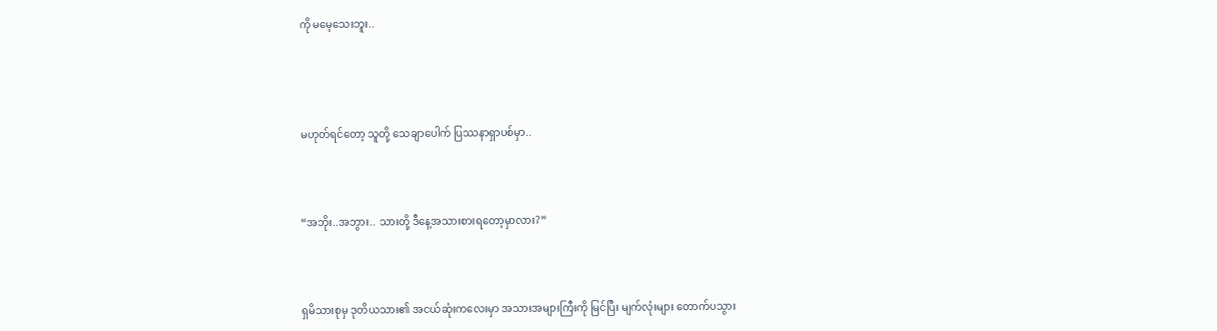ကို မမေ့သေးဘူး..




မဟုတ်ရင်တော့ သူတို့ သေချာပေါက် ပြဿနာရှာပစ်မှာ..



“အဘိုး..အဘွား.. သားတို့ ဒီနေ့အသားစားရတော့မှာလား?”



ရှမိသားစုမှ ဒုတိယသား၏ အငယ်ဆုံးကလေးမှာ အသားအများကြီးကို မြင်ပြီး မျက်လုံးများ တောက်ပသွား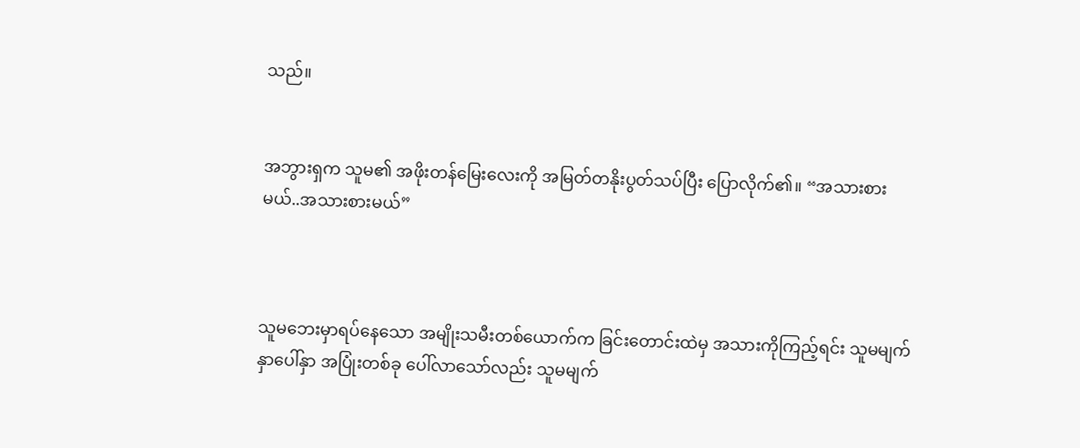သည်။


အဘွားရှက သူမ၏ အဖိုးတန်မြေးလေးကို အမြတ်တနိုးပွတ်သပ်ပြီး ပြောလိုက်၏။ “အသားစားမယ်..အသားစားမယ်”



သူမဘေးမှာရပ်နေသော အမျိုးသမီးတစ်ယောက်က ခြင်းတောင်းထဲမှ အသားကိုကြည့်ရင်း သူမမျက်နှာပေါ်နှာ အပြုံးတစ်ခု ပေါ်လာသော်လည်း သူမမျက်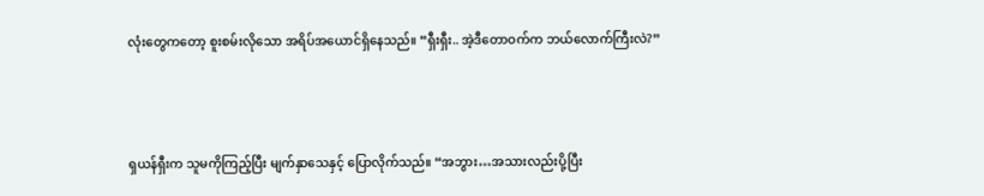လုံးတွေကတော့ စူးစမ်းလိုသော အရိပ်အယောင်ရှိနေသည်။ “ရှီးရှီး.. အဲ့ဒီတောဝက်က ဘယ်လောက်ကြီးလဲ?”



ရှယန်ရှီးက သူမကိုကြည့်ပြီး မျက်နှာသေနှင့် ပြောလိုက်သည်။ “အဘွား…အသားလည်းပို့ပြီး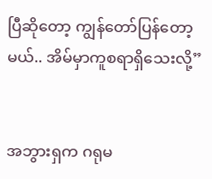ပြီဆိုတော့ ကျွန်တော်ပြန်တော့မယ်.. အိမ်မှာကူစရာရှိသေးလို့”


အဘွားရှက ဂရုမ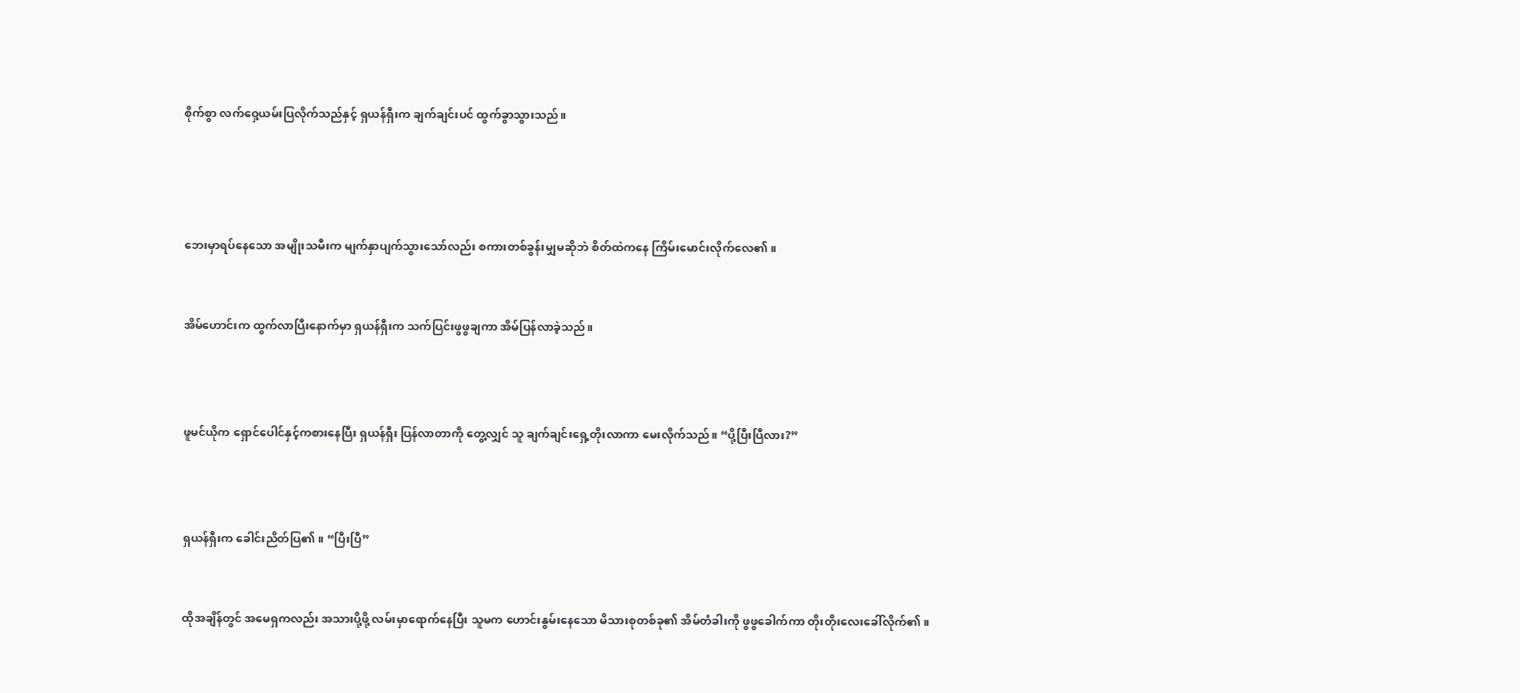စိုက်စွာ လက်ဝှေ့ယမ်းပြလိုက်သည်နှင့် ရှယန်ရှီးက ချက်ချင်းပင် ထွက်ခွာသွားသည်။




ဘေးမှာရပ်နေသော အမျိုးသမီးက မျက်နှာပျက်သွားသော်လည်း စကားတစ်ခွန်းမျှမဆိုဘဲ စိတ်ထဲကနေ ကြိမ်းမောင်းလိုက်လေ၏။


အိမ်ဟောင်းက ထွက်လာပြီးနောက်မှာ ရှယန်ရှီးက သက်ပြင်းဖွဖွချကာ အိမ်ပြန်လာခဲ့သည်။



ဖူမင်ယိုက ရှောင်ပေါင်နှင့်ကစားနေပြီး ရှယန်ရှီး ပြန်လာတာကို တွေ့လျှင် သူ ချက်ချင်းရှေ့တိုးလာကာ မေးလိုက်သည်။ “ပို့ပြီးပြီလား?”



ရှယန်ရှီးက ခေါင်းညိတ်ပြ၏။ “ပြီးပြီ”


ထိုအချိန်တွင် အမေရှကလည်း အသားပို့ဖို့ လမ်းမှာရောက်နေပြီး သူမက ဟောင်းနွမ်းနေသော မိသားစုတစ်ခု၏ အိမ်တံခါးကို ဖွဖွခေါက်ကာ တိုးတိုးလေးခေါ်လိုက်၏။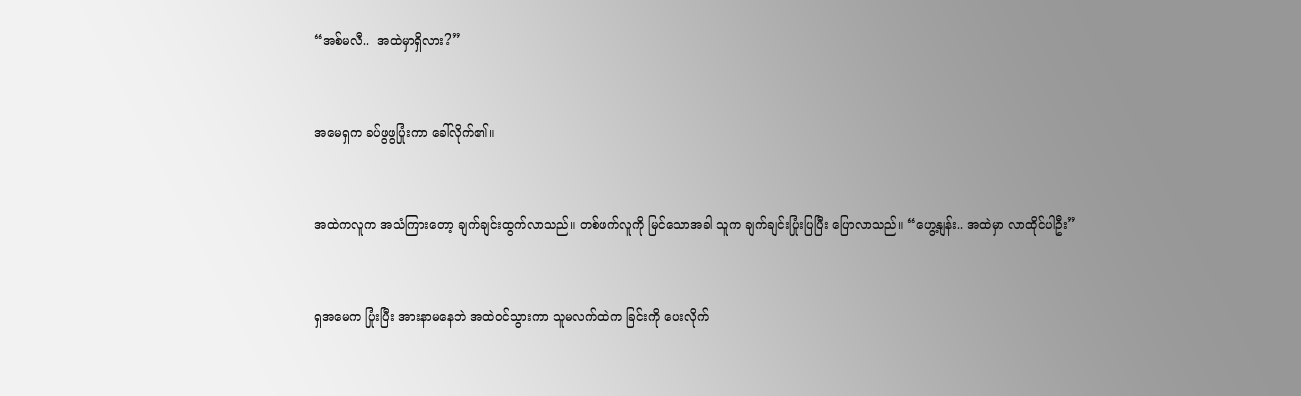“အစ်မလီ..  အထဲမှာရှိလား?”



အမေရှက ခပ်ဖွဖွပြုံးကာ ခေါ်လိုက်၏။



အထဲကလူက အသံကြားတော့ ချက်ချင်းထွက်လာသည်။ တစ်ဖက်လူကို မြင်သောအခါ သူက ချက်ချင်းပြုံးပြပြီး ပြောလာသည်။ “ဟွေ့နျန်း.. အထဲမှာ လာထိုင်ပါဦး”



ရှအမေက ပြုံးပြီး အားနာမနေဘဲ အထဲဝင်သွားကာ သူမလက်ထဲက ခြင်းကို ပေးလိုက်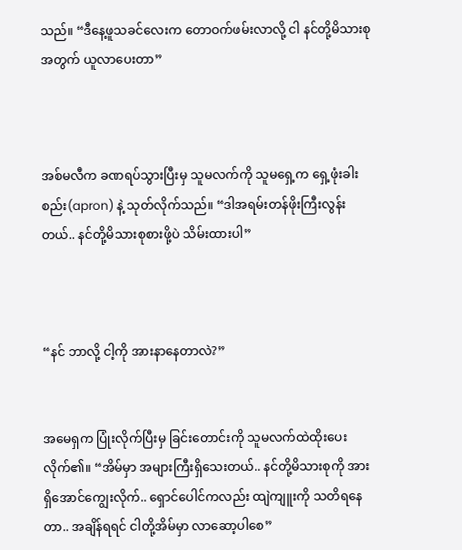သည်။ “ဒီနေ့ဖူသခင်လေးက တောဝက်ဖမ်းလာလို့ ငါ နင်တို့မိသားစုအတွက် ယူလာပေးတာ”



အစ်မလီက ခဏရပ်သွားပြီးမှ သူမလက်ကို သူမရှေ့က ရှေ့ဖုံးခါးစည်း(apron) နဲ့ သုတ်လိုက်သည်။ “ဒါအရမ်းတန်ဖိုးကြီးလွန်းတယ်.. နင်တို့မိသားစုစားဖို့ပဲ သိမ်းထားပါ”



“နင် ဘာလို့ ငါ့ကို အားနာနေတာလဲ?”


အမေရှက ပြုံးလိုက်ပြီးမှ ခြင်းတောင်းကို သူမလက်ထဲထိုးပေးလိုက်၏။ “အိမ်မှာ အများကြီးရှိသေးတယ်.. နင်တို့မိသားစုကို အားရှိအောင်ကျွေးလိုက်.. ရှောင်ပေါင်ကလည်း ထျဲကျူးကို သတိရနေတာ.. အချိန်ရရင် ငါတို့အိမ်မှာ လာဆော့ပါစေ”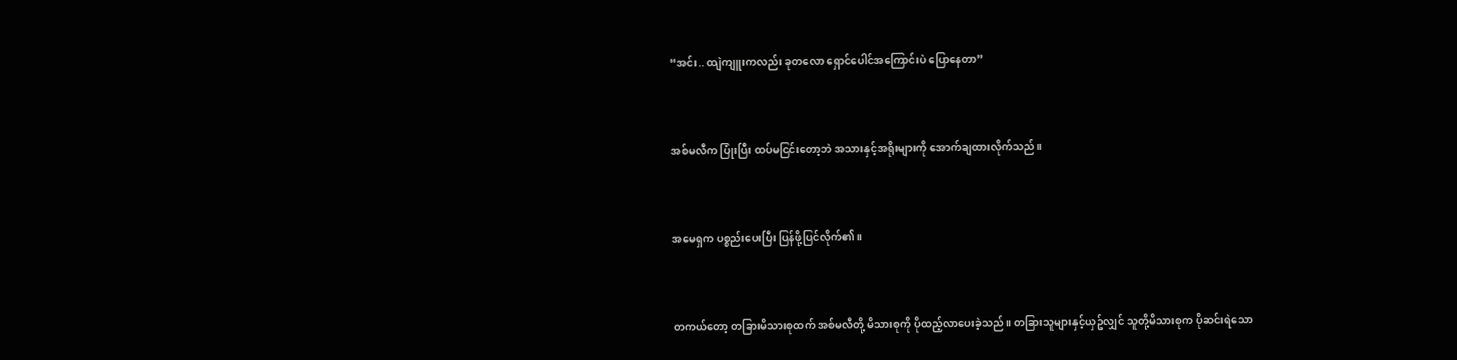“အင်း.. ထျဲကျူးကလည်း ခုတလော ရှောင်ပေါင်အကြောင်းပဲ ပြောနေတာ”



အစ်မလီက ပြုံးပြီး ထပ်မငြင်းတော့ဘဲ အသားနှင့်အရိုးများကို အောက်ချထားလိုက်သည်။



အမေရှက ပစ္စည်းပေးပြီး ပြန်ဖို့ပြင်လိုက်၏။



တကယ်တော့ တခြားမိသားစုထက် အစ်မလီတို့ မိသားစုကို ပိုထည့်လာပေးခဲ့သည်။ တခြားသူများနှင့်ယှဥ်လျှင် သူတို့မိသားစုက ပိုဆင်းရဲသော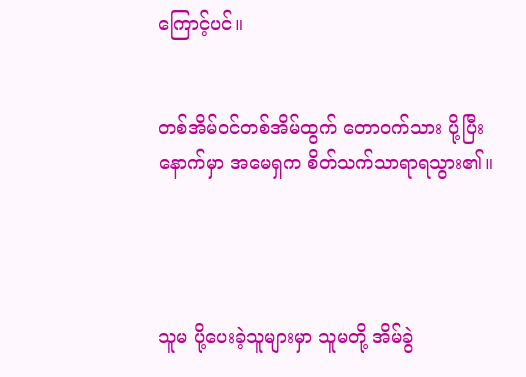ကြောင့်ပင်။


တစ်အိမ်ဝင်တစ်အိမ်ထွက် တောဝက်သား ပို့ပြီးနောက်မှာ အမေရှက စိတ်သက်သာရာရသွား၏။




သူမ ပို့ပေးခဲ့သူများမှာ သူမတို့ အိမ်ခွဲ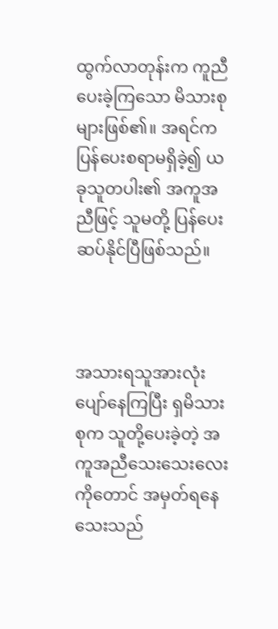ထွက်လာတုန်းက ကူညီပေးခဲ့ကြသော မိသားစုများဖြစ်၏။ အရင်က ပြန်ပေးစရာမရှိခဲ့၍ ယခုသူတပါး၏ အကူအညီဖြင့် သူမတို့ ပြန်ပေးဆပ်နိုင်ပြီဖြစ်သည်။



အသားရသူအားလုံး ပျော်နေကြပြီး ရှမိသားစုက သူတို့ပေးခဲ့တဲ့ အကူအညီသေးသေးလေးကိုတောင် အမှတ်ရနေသေးသည်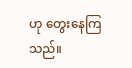ဟု တွေးနေကြသည်။